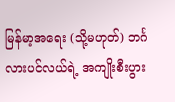မြန်မာ့အရေး (သို့မဟုတ်) ဘင်္ဂလားပင်လယ်ရဲ့ အကျိုးစီးပွား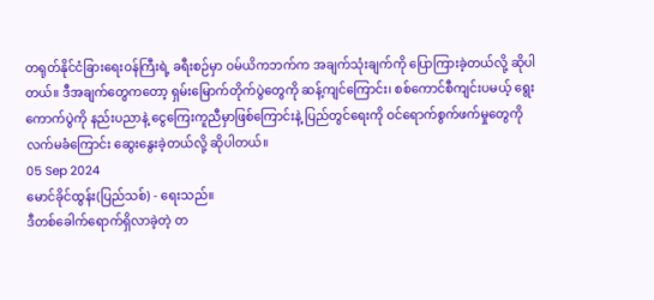တရုတ်နိုင်ငံခြားရေးဝန်ကြီးရဲ့ ခရီးစဉ်မှာ ဝမ်ယိကဘက်က အချက်သုံးချက်ကို ပြောကြားခဲ့တယ်လို့ ဆိုပါတယ်။ ဒီအချက်တွေကတော့ ရှမ်းမြောက်တိုက်ပွဲတွေကို ဆန့်ကျင်ကြောင်း၊ စစ်ကောင်စီကျင်းပမယ့် ရွေးကောက်ပွဲကို နည်းပညာနဲ့ ငွေကြေးကူညီမှာဖြစ်ကြောင်းနဲ့ ပြည်တွင်ရေးကို ဝင်ရောက်စွက်ဖက်မှုတွေကို လက်မခံကြောင်း ဆွေးနွေးခဲ့တယ်လို့ ဆိုပါတယ်။
05 Sep 2024
မောင်ခိုင်ထွန်း(ပြည်သစ်) - ရေးသည်။
ဒီတစ်ခေါက်ရောက်ရှိလာခဲ့တဲ့ တ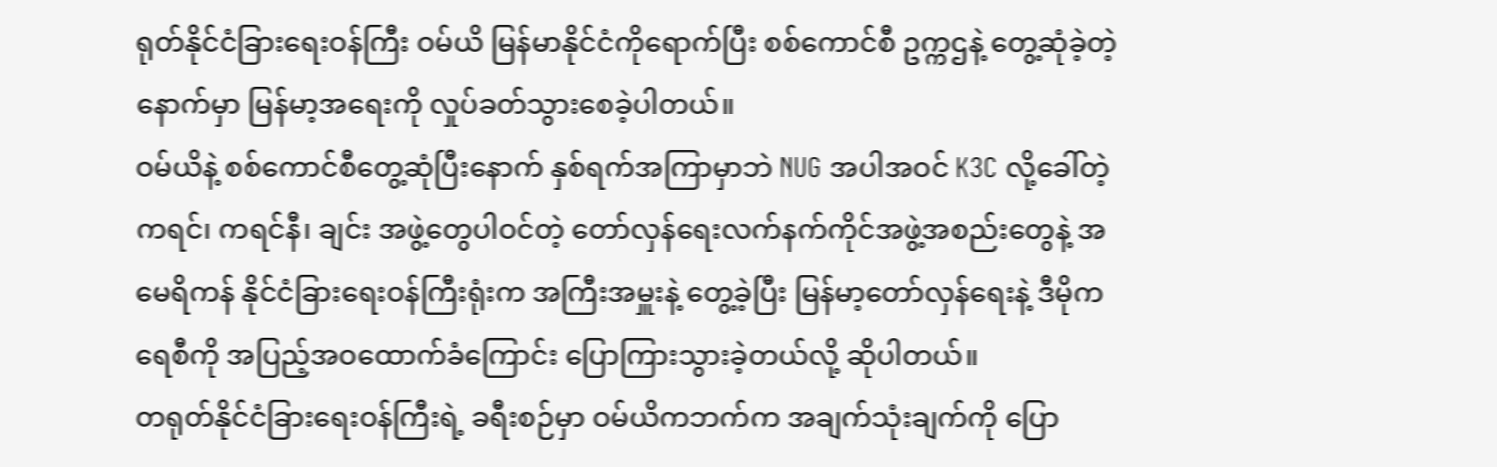ရုတ်နိုင်ငံခြားရေးဝန်ကြီး ဝမ်ယိ မြန်မာနိုင်ငံကိုရောက်ပြီး စစ်ကောင်စီ ဥက္ကဌနဲ့ တွေ့ဆုံခဲ့တဲ့နောက်မှာ မြန်မာ့အရေးကို လှုပ်ခတ်သွားစေခဲ့ပါတယ်။
ဝမ်ယိနဲ့ စစ်ကောင်စီတွေ့ဆုံပြီးနောက် နှစ်ရက်အကြာမှာဘဲ NUG အပါအဝင် K3C လို့ခေါ်တဲ့ ကရင်၊ ကရင်နီ၊ ချင်း အဖွဲ့တွေပါဝင်တဲ့ တော်လှန်ရေးလက်နက်ကိုင်အဖွဲ့အစည်းတွေနဲ့ အမေရိကန် နိုင်ငံခြားရေးဝန်ကြီးရုံးက အကြီးအမှူးနဲ့ တွေ့ခဲ့ပြီး မြန်မာ့တော်လှန်ရေးနဲ့ ဒီမိုကရေစီကို အပြည့်အဝထောက်ခံကြောင်း ပြောကြားသွားခဲ့တယ်လို့ ဆိုပါတယ်။
တရုတ်နိုင်ငံခြားရေးဝန်ကြီးရဲ့ ခရီးစဉ်မှာ ဝမ်ယိကဘက်က အချက်သုံးချက်ကို ပြော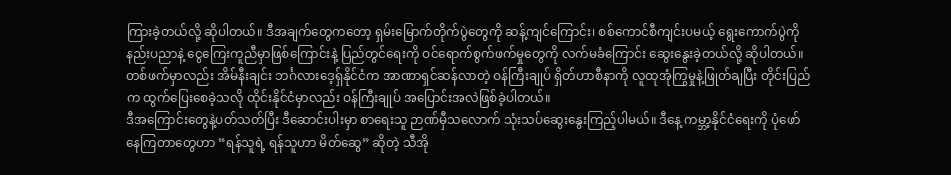ကြားခဲ့တယ်လို့ ဆိုပါတယ်။ ဒီအချက်တွေကတော့ ရှမ်းမြောက်တိုက်ပွဲတွေကို ဆန့်ကျင်ကြောင်း၊ စစ်ကောင်စီကျင်းပမယ့် ရွေးကောက်ပွဲကို နည်းပညာနဲ့ ငွေကြေးကူညီမှာဖြစ်ကြောင်းနဲ့ ပြည်တွင်ရေးကို ဝင်ရောက်စွက်ဖက်မှုတွေကို လက်မခံကြောင်း ဆွေးနွေးခဲ့တယ်လို့ ဆိုပါတယ်။
တစ်ဖက်မှာလည်း အိမ်နီးချင်း ဘင်္ဂလားဒေ့ရှ်နိုင်ငံက အာဏာရှင်ဆန်လာတဲ့ ဝန်ကြီးချုပ် ရှိတ်ဟာစီနာကို လူထုအုံကြွမှုနဲ့ဖြုတ်ချပြီး တိုင်းပြည်က ထွက်ပြေးစေခဲ့သလို ထိုင်းနိုင်ငံမှာလည်း ဝန်ကြီးချုပ် အပြောင်းအလဲဖြစ်ခဲ့ပါတယ်။
ဒီအကြောင်းတွေနဲ့ပတ်သတ်ပြီး ဒီဆောင်းပါးမှာ စာရေးသူ ဉာဏ်မှီသလောက် သုံးသပ်ဆွေးနွေးကြည့်ပါမယ်။ ဒီနေ့ ကမ္ဘာ့နိုင်ငံရေးကို ပုံဖော်နေကြတာတွေဟာ “ရန်သူရဲ့ ရန်သူဟာ မိတ်ဆွေ” ဆိုတဲ့ သီအို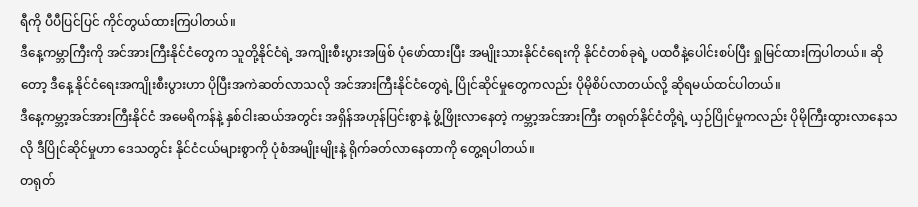ရီကို ပီပီပြင်ပြင် ကိုင်တွယ်ထားကြပါတယ်။
ဒီနေ့ကမ္ဘာကြီးကို အင်အားကြီးနိုင်ငံတွေက သူတို့နိုင်ငံရဲ့ အကျိုးစီးပွားအဖြစ် ပုံဖော်ထားပြီး အမျိုးသားနိုင်ငံရေးကို နိုင်ငံတစ်ခုရဲ့ ပထဝီနဲ့ပေါင်းစပ်ပြီး ရှုမြင်ထားကြပါတယ်။ ဆိုတော့ ဒီနေ့ နိုင်ငံရေးအကျိုးစီးပွားဟာ ပိုပြီးအကဲဆတ်လာသလို အင်အားကြီးနိုင်ငံတွေရဲ့ ပြိုင်ဆိုင်မှုတွေကလည်း ပိုမိုစိပ်လာတယ်လို့ ဆိုရမယ်ထင်ပါတယ်။
ဒီနေ့ကမ္ဘာ့အင်အားကြီးနိုင်ငံ အမေရိကန်နဲ့ နှစ်ငါးဆယ်အတွင်း အရှိန်အဟုန်ပြင်းစွာနဲ့ ဖွံ့ဖြိုးလာနေတဲ့ ကမ္ဘာ့အင်အားကြီး တရုတ်နိုင်ငံတို့ရဲ့ ယှဉ်ပြိုင်မှုကလည်း ပိုမိုကြီးထွားလာနေသလို ဒီပြိုင်ဆိုင်မှုဟာ ဒေသတွင်း နိုင်ငံငယ်များစွာကို ပုံစံအမျိုးမျိုးနဲ့ ရိုက်ခတ်လာနေတာကို တွေ့ရပါတယ်။
တရုတ်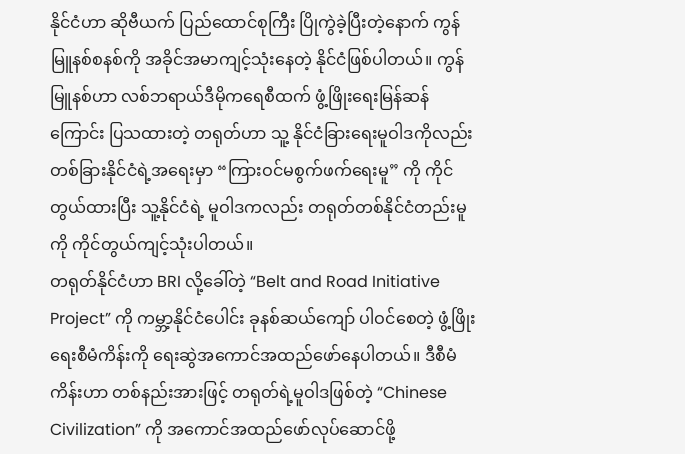နိုင်ငံဟာ ဆိုဗီယက် ပြည်ထောင်စုကြီး ပြိုကွဲခဲ့ပြီးတဲ့နောက် ကွန်မြူနစ်စနစ်ကို အခိုင်အမာကျင့်သုံးနေတဲ့ နိုင်ငံဖြစ်ပါတယ်။ ကွန်မြူနစ်ဟာ လစ်ဘရာယ်ဒီမိုကရေစီထက် ဖွံ့ဖြိုးရေးမြန်ဆန်ကြောင်း ပြသထားတဲ့ တရုတ်ဟာ သူ့ နိုင်ငံခြားရေးမူဝါဒကိုလည်း တစ်ခြားနိုင်ငံရဲ့အရေးမှာ “ကြားဝင်မစွက်ဖက်ရေးမူ” ကို ကိုင်တွယ်ထားပြီး သူ့နိုင်ငံရဲ့ မူဝါဒကလည်း တရုတ်တစ်နိုင်ငံတည်းမူကို ကိုင်တွယ်ကျင့်သုံးပါတယ်။
တရုတ်နိုင်ငံဟာ BRI လို့ခေါ်တဲ့ “Belt and Road Initiative Project” ကို ကမ္ဘာ့နိုင်ငံပေါင်း ခုနစ်ဆယ်ကျော် ပါဝင်စေတဲ့ ဖွံ့ဖြိုးရေးစီမံကိန်းကို ရေးဆွဲအကောင်အထည်ဖော်နေပါတယ်။ ဒီစီမံကိန်းဟာ တစ်နည်းအားဖြင့် တရုတ်ရဲ့မူဝါဒဖြစ်တဲ့ “Chinese Civilization” ကို အကောင်အထည်ဖော်လုပ်ဆောင်ဖို့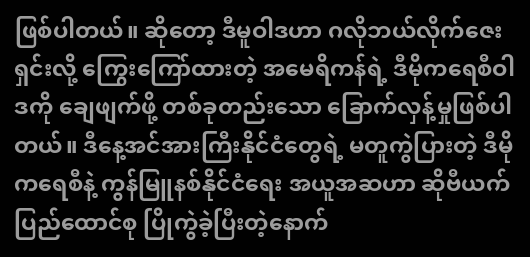ဖြစ်ပါတယ်။ ဆိုတော့ ဒီမူဝါဒဟာ ဂလိုဘယ်လိုက်ဇေးရှင်းလို့ ကြွေးကြော်ထားတဲ့ အမေရိကန်ရဲ့ ဒီမိုကရေစီဝါဒကို ချေဖျက်ဖို့ တစ်ခုတည်းသော ခြောက်လှန့်မှုဖြစ်ပါတယ်။ ဒီနေ့အင်အားကြီးနိုင်ငံတွေရဲ့ မတူကွဲပြားတဲ့ ဒီမိုကရေစီနဲ့ ကွန်မြူနစ်နိုင်ငံရေး အယူအဆဟာ ဆိုဗီယက်ပြည်ထောင်စု ပြိုကွဲခဲ့ပြီးတဲ့နောက်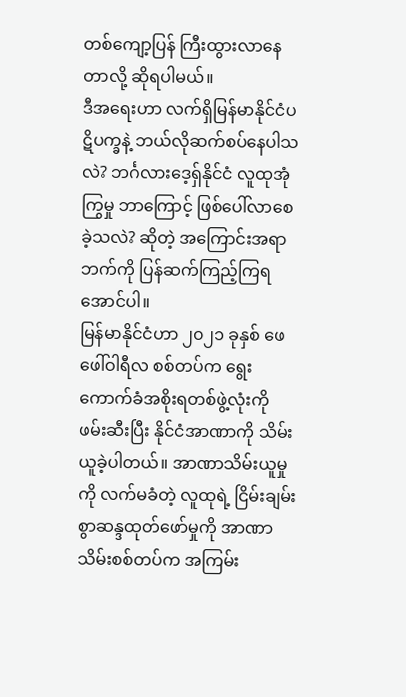တစ်ကျော့ပြန် ကြီးထွားလာနေတာလို့ ဆိုရပါမယ်။
ဒီအရေးဟာ လက်ရှိမြန်မာနိုင်ငံပဋိပက္ခနဲ့ ဘယ်လိုဆက်စပ်နေပါသလဲ? ဘင်္ဂလားဒေ့ရှ်နိုင်ငံ လူထုအုံကြွမှု ဘာကြောင့် ဖြစ်ပေါ်လာစေခဲ့သလဲ? ဆိုတဲ့ အကြောင်းအရာဘက်ကို ပြန်ဆက်ကြည့်ကြရအောင်ပါ။
မြန်မာနိုင်ငံဟာ ၂၀၂၁ ခုနှစ် ဖေဖေါ်ဝါရီလ စစ်တပ်က ရွေးကောက်ခံအစိုးရတစ်ဖွဲ့လုံးကို ဖမ်းဆီးပြီး နိုင်ငံအာဏာကို သိမ်းယူခဲ့ပါတယ်။ အာဏာသိမ်းယူမှုကို လက်မခံတဲ့ လူထုရဲ့ ငြိမ်းချမ်းစွာဆန္ဒထုတ်ဖော်မှုကို အာဏာသိမ်းစစ်တပ်က အကြမ်း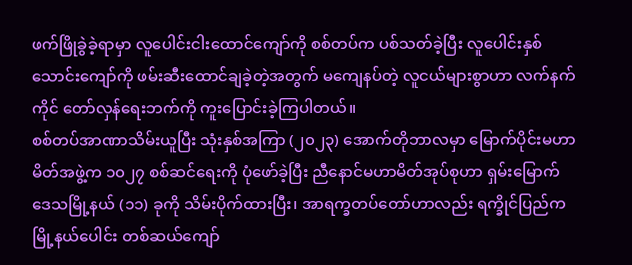ဖက်ဖြိုခွဲခဲ့ရာမှာ လူပေါင်းငါးထောင်ကျော်ကို စစ်တပ်က ပစ်သတ်ခဲ့ပြီး လူပေါင်းနှစ်သောင်းကျော်ကို ဖမ်းဆီးထောင်ချခဲ့တဲ့အတွက် မကျေနပ်တဲ့ လူငယ်များစွာဟာ လက်နက်ကိုင် တော်လှန်ရေးဘက်ကို ကူးပြောင်းခဲ့ကြပါတယ်။
စစ်တပ်အာဏာသိမ်းယူပြီး သုံးနှစ်အကြာ (၂၀၂၃) အောက်တိုဘာလမှာ မြောက်ပိုင်းမဟာမိတ်အဖွဲ့က ၁၀၂၇ စစ်ဆင်ရေးကို ပုံဖော်ခဲ့ပြီး ညီနောင်မဟာမိတ်အုပ်စုဟာ ရှမ်းမြောက်ဒေသမြို့နယ် (၁၁) ခုကို သိမ်းပိုက်ထားပြီး၊ အာရက္ခတပ်တော်ဟာလည်း ရက္ခိုင်ပြည်က မြို့နယ်ပေါင်း တစ်ဆယ်ကျော်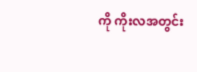ကို ကိုးလအတွင်း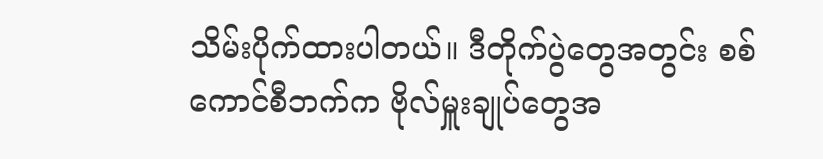သိမ်းပိုက်ထားပါတယ်။ ဒီတိုက်ပွဲတွေအတွင်း စစ်ကောင်စီဘက်က ဗိုလ်မှူးချုပ်တွေအ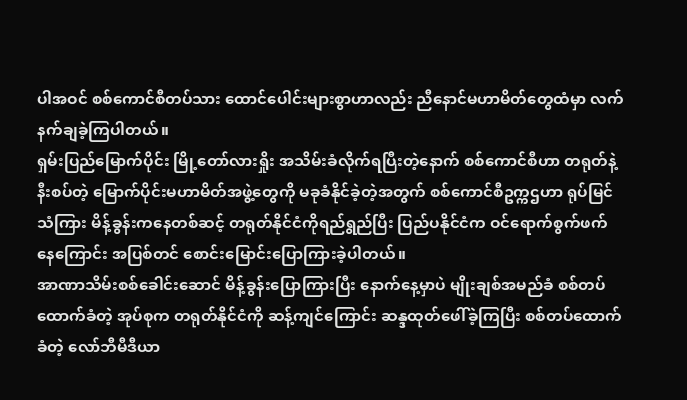ပါအဝင် စစ်ကောင်စီတပ်သား ထောင်ပေါင်းများစွာဟာလည်း ညီနောင်မဟာမိတ်တွေထံမှာ လက်နက်ချခဲ့ကြပါတယ်။
ရှမ်းပြည်မြောက်ပိုင်း မြို့တော်လားရှိုး အသိမ်းခံလိုက်ရပြီးတဲ့နောက် စစ်ကောင်စီဟာ တရုတ်နဲ့နီးစပ်တဲ့ မြောက်ပိုင်းမဟာမိတ်အဖွဲ့တွေကို မခုခံနိုင်ခဲ့တဲ့အတွက် စစ်ကောင်စီဥက္ကဌဟာ ရုပ်မြင်သံကြား မိန့်ခွန်းကနေတစ်ဆင့် တရုတ်နိုင်ငံကိုရည်ရွည်ပြီး ပြည်ပနိုင်ငံက ဝင်ရောက်စွက်ဖက်နေကြောင်း အပြစ်တင် စောင်းမြောင်းပြောကြားခဲ့ပါတယ်။
အာဏာသိမ်းစစ်ခေါင်းဆောင် မိန့်ခွန်းပြောကြားပြီး နောက်နေ့မှာပဲ မျိုးချစ်အမည်ခံ စစ်တပ်ထောက်ခံတဲ့ အုပ်စုက တရုတ်နိုင်ငံကို ဆန့်ကျင်ကြောင်း ဆန္ဒထုတ်ဖေါ်ခဲ့ကြပြီး စစ်တပ်ထောက်ခံတဲ့ လော်ဘီမီဒီယာ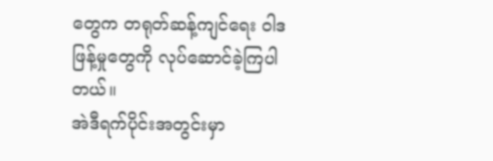တွေက တရုတ်ဆန့်ကျင်ရေး ဝါဒဖြန့်မှုတွေကို လုပ်ဆောင်ခဲ့ကြပါတယ်။
အဲဒီရက်ပိုင်းအတွင်းမှာ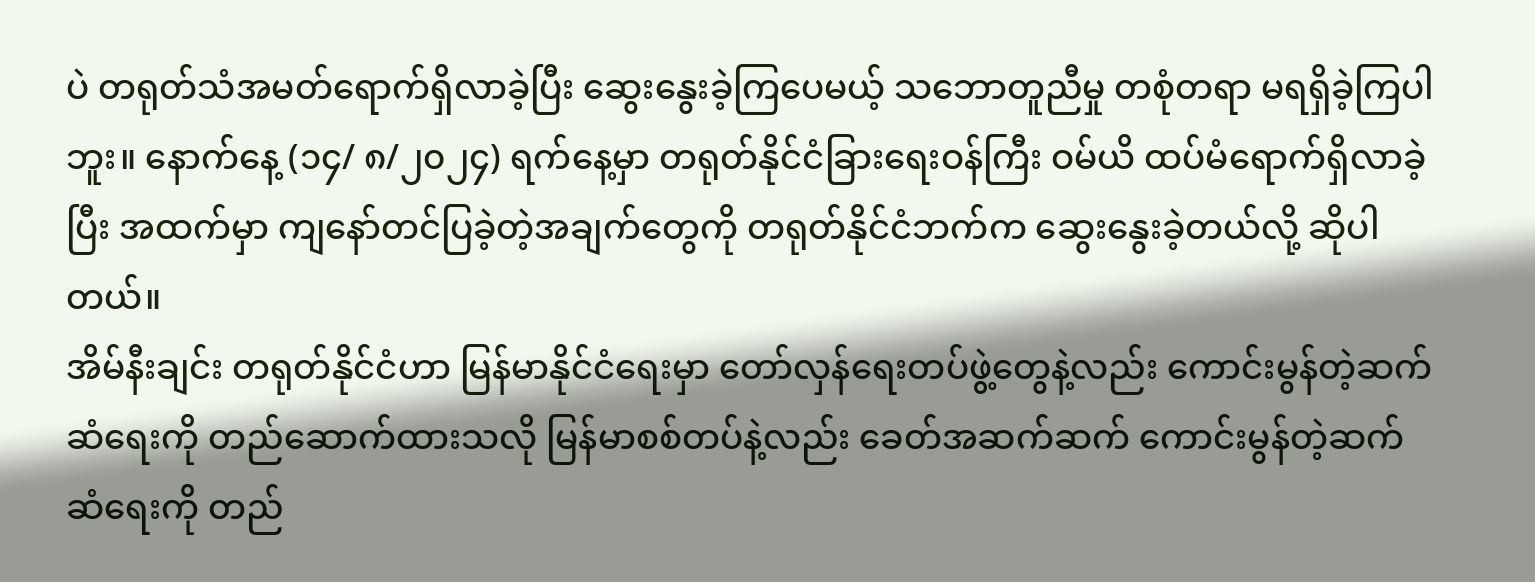ပဲ တရုတ်သံအမတ်ရောက်ရှိလာခဲ့ပြီး ဆွေးနွေးခဲ့ကြပေမယ့် သဘောတူညီမှု တစုံတရာ မရရှိခဲ့ကြပါဘူး။ နောက်နေ့ (၁၄/ ၈/၂၀၂၄) ရက်နေ့မှာ တရုတ်နိုင်ငံခြားရေးဝန်ကြီး ဝမ်ယိ ထပ်မံရောက်ရှိလာခဲ့ပြီး အထက်မှာ ကျနော်တင်ပြခဲ့တဲ့အချက်တွေကို တရုတ်နိုင်ငံဘက်က ဆွေးနွေးခဲ့တယ်လို့ ဆိုပါတယ်။
အိမ်နီးချင်း တရုတ်နိုင်ငံဟာ မြန်မာနိုင်ငံရေးမှာ တော်လှန်ရေးတပ်ဖွဲ့တွေနဲ့လည်း ကောင်းမွန်တဲ့ဆက်ဆံရေးကို တည်ဆောက်ထားသလို မြန်မာစစ်တပ်နဲ့လည်း ခေတ်အဆက်ဆက် ကောင်းမွန်တဲ့ဆက်ဆံရေးကို တည်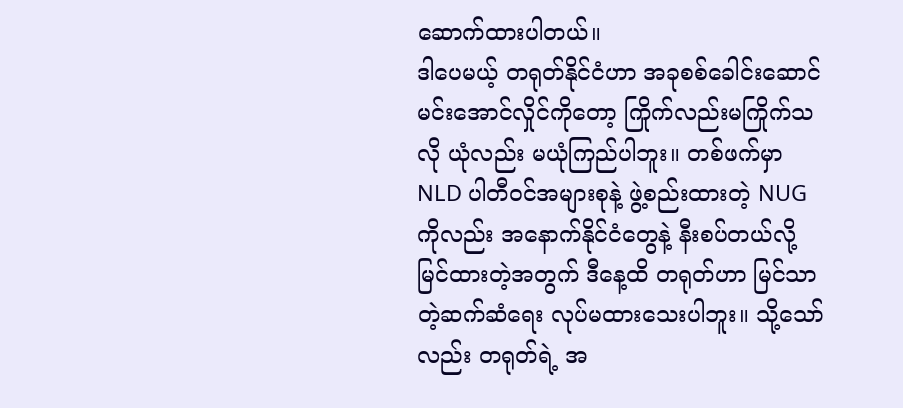ဆောက်ထားပါတယ်။
ဒါပေမယ့် တရုတ်နိုင်ငံဟာ အခုစစ်ခေါင်းဆောင် မင်းအောင်လှိုင်ကိုတော့ ကြိုက်လည်းမကြိုက်သလို ယုံလည်း မယုံကြည်ပါဘူး။ တစ်ဖက်မှာ NLD ပါတီဝင်အများစုနဲ့ ဖွဲ့စည်းထားတဲ့ NUG ကိုလည်း အနောက်နိုင်ငံတွေနဲ့ နီးစပ်တယ်လို့ မြင်ထားတဲ့အတွက် ဒီနေ့ထိ တရုတ်ဟာ မြင်သာတဲ့ဆက်ဆံရေး လုပ်မထားသေးပါဘူး။ သို့သော်လည်း တရုတ်ရဲ့ အ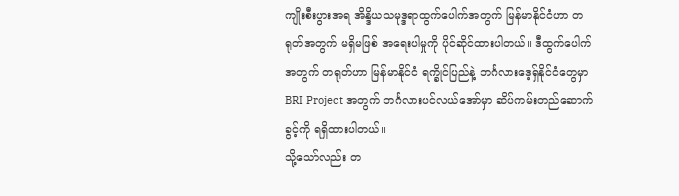ကျိုးစီးပွားအရ အိန္ဒိယသမုဒ္ဒရာထွက်ပေါက်အတွက် မြန်မာနိုင်ငံဟာ တရုတ်အတွက် မရှိမဖြစ် အရေးပါမှုကို ပိုင်ဆိုင်ထားပါတယ်။ ဒီထွက်ပေါက်အတွက် တရုတ်ဟာ မြန်မာနိုင်ငံ ရက္ခိုင်ပြည်နဲ့ ဘင်္ဂလားဒေ့ရှ်နိုင်ငံတွေမှာ BRI Project အတွက် ဘင်္ဂလားပင်လယ်အော်မှာ ဆိပ်ကမ်းတည်ဆောက်ခွင့်ကို ရရှိထားပါတယ်။
သို့သော်လည်း တ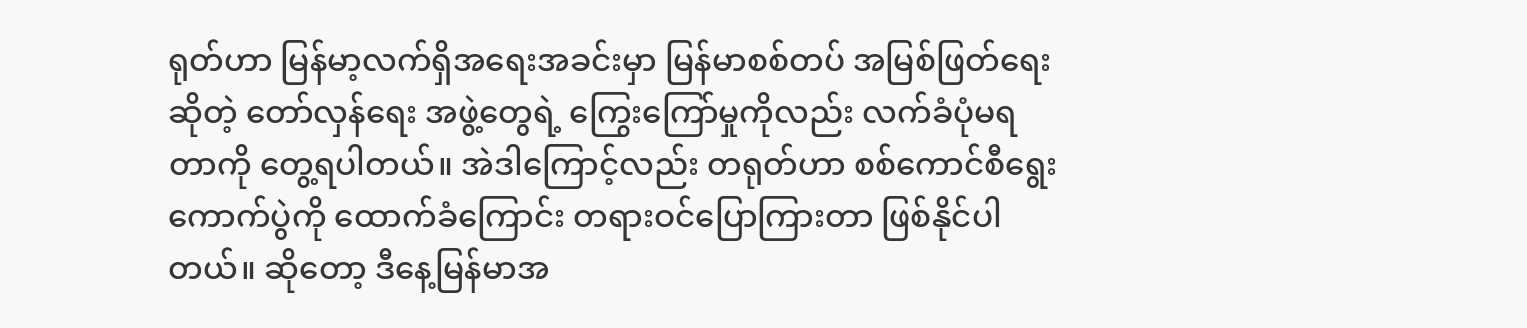ရုတ်ဟာ မြန်မာ့လက်ရှိအရေးအခင်းမှာ မြန်မာစစ်တပ် အမြစ်ဖြတ်ရေးဆိုတဲ့ တော်လှန်ရေး အဖွဲ့တွေရဲ့ ကြွေးကြော်မှုကိုလည်း လက်ခံပုံမရတာကို တွေ့ရပါတယ်။ အဲဒါကြောင့်လည်း တရုတ်ဟာ စစ်ကောင်စီရွေးကောက်ပွဲကို ထောက်ခံကြောင်း တရားဝင်ပြောကြားတာ ဖြစ်နိုင်ပါတယ်။ ဆိုတော့ ဒီနေ့မြန်မာအ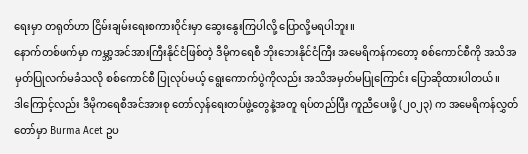ရေးမှာ တရုတ်ဟာ ငြိမ်းချမ်းရေးစကားဝိုင်းမှာ ဆွေးနွေးကြပါလို့ ပြောလို့မရပါဘူး။
နောက်တစ်ဖက်မှာ ကမ္ဘာ့အင်အားကြီးနိုင်ငံဖြစ်တဲ့ ဒီမိုကရေစီ ဘိုးဘေးနိုင်ငံကြီး အမေရိကန်ကတော့ စစ်ကောင်စီကို အသိအမှတ်ပြုလက်မခံသလို စစ်ကောင်စီ ပြုလုပ်မယ့် ရွေးကောက်ပွဲကိုလည်း အသိအမှတ်မပြုကြောင်း ပြောဆိုထားပါတယ်။
ဒါကြောင့်လည်း ဒီမိုကရေစီအင်အားစု တော်လှန်ရေးတပ်ဖွဲ့တွေနဲ့အတူ ရပ်တည်ပြီး ကူညီပေးဖို့ (၂၀၂၃) က အမေရိကန်လွှတ်တော်မှာ Burma Acet ဥပ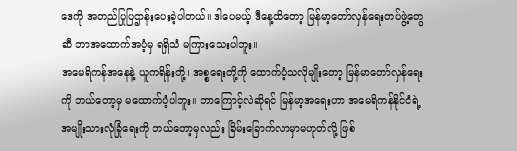ဒေကို အတည်ပြုပြဌာန်းပေးခဲ့ပါတယ်။ ဒါပေမယ့် ဒီနေ့ထိတော့ မြန်မာ့တော်လှန်ရေးတပ်ဖွဲ့တွေဆီ ဘာအထောက်အပံ့မှ ရရှိသံ မကြားသေးပါဘူး။
အမေရိကန်အနေနဲ့ ယူကရိန်းတို့၊ အစ္စရေးတို့ကို ထောက်ပံ့သလိုမျိုးတော့ မြန်မာတော်လှန်ရေးကို ဘယ်တော့မှ မထောက်ပံ့ပါဘူး။ ဘာကြောင့်လဲဆိုရင် မြန်မာ့အရေးဟာ အမေရိကန်နိုင်ငံရဲ့ အမျိုးသားလုံခြုံရေးကို ဘယ်တော့မှလည်း ခြိမ်းခြောက်လာမှာမဟုတ်လို့ ဖြစ်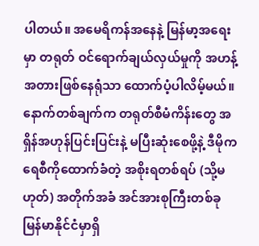ပါတယ်။ အမေရိကန်အနေနဲ့ မြန်မာ့အရေးမှာ တရုတ် ဝင်ရောက်ချယ်လှယ်မှုကို အဟန့်အတားဖြစ်နေရုံသာ ထောက်ပံ့ပါလိမ့်မယ်။ နောက်တစ်ချက်က တရုတ်စီမံကိန်းတွေ အရှိန်အဟုန်ပြင်းပြင်းနဲ့ မပြီးဆုံးစေဖို့နဲ့ ဒီမိုကရေစီကိုထောက်ခံတဲ့ အစိုးရတစ်ရပ် (သို့မဟုတ်) အတိုက်အခံ အင်အားစုကြီးတစ်ခု မြန်မာနိုင်ငံမှာရှိ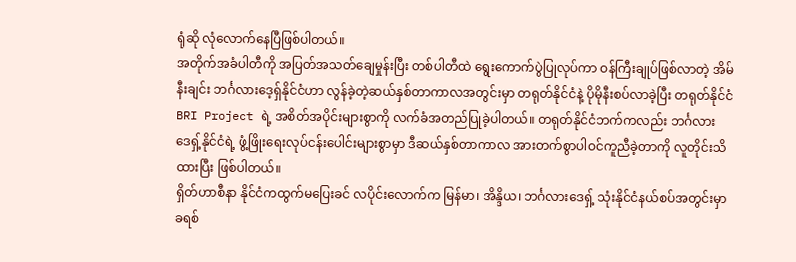ရုံဆို လုံလောက်နေပြီဖြစ်ပါတယ်။
အတိုက်အခံပါတီကို အပြတ်အသတ်ချေမှုန်းပြီး တစ်ပါတီထဲ ရွေးကောက်ပွဲပြုလုပ်ကာ ဝန်ကြီးချုပ်ဖြစ်လာတဲ့ အိမ်နီးချင်း ဘင်္ဂလားဒေ့ရှ်နိုင်ငံဟာ လွန်ခဲ့တဲ့ဆယ်နှစ်တာကာလအတွင်းမှာ တရုတ်နိုင်ငံနဲ့ ပိုမိုနီးစပ်လာခဲ့ပြီး တရုတ်နိုင်ငံ BRI Project ရဲ့ အစိတ်အပိုင်းများစွာကို လက်ခံအတည်ပြုခဲ့ပါတယ်။ တရုတ်နိုင်ငံဘက်ကလည်း ဘင်္ဂလားဒေရှ့်နိုင်ငံရဲ့ ဖွံ့ဖြိုးရေးလုပ်ငန်းပေါင်းများစွာမှာ ဒီဆယ်နှစ်တာကာလ အားတက်စွာပါဝင်ကူညီခဲ့တာကို လူတိုင်းသိထားပြီး ဖြစ်ပါတယ်။
ရှိတ်ဟာစီနာ နိုင်ငံကထွက်မပြေးခင် လပိုင်းလောက်က မြန်မာ၊ အိန္ဒိယ၊ ဘင်္ဂလားဒေရှ့် သုံးနိုင်ငံနယ်စပ်အတွင်းမှာ ခရစ်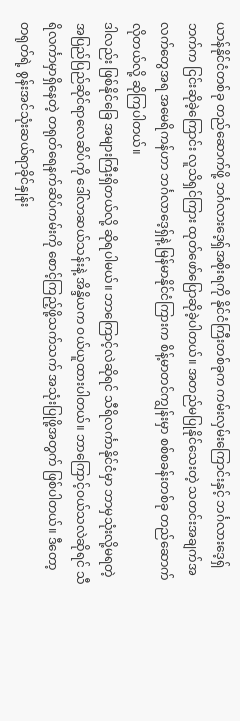ယာန်နိုင်ငံတစ်ခု တည်ဆောက်ဖို့ ဘင်္ဂလားဒေ့ရှ်အစိုးရကို နိုင်ငံကြီးတစ်ခုက ကမ်းလှမ်းကြောင်းနှင့် ဘင်္ဂလားဒေ့ရှ်ဘက်က ငြင်းဆိုခဲ့ကြောင်း လူသိရှင်ကြား ထုတ်ဖော်ပြောဆိုခဲ့ပါတယ်။ အတည်မပြုနိုင်သေးတဲ့ သတင်းအချက်အလက်တွေအရ အမေရိကန်ဟာ ဘင်္ဂလာဒေ့ရှ်နဲ့ မြန်မာနိုင်ငံကြားက စိန့်မာတင်ကျွန်းမှာ စစ်စခန်းတစ်ခု တည်ဆောက်လိုတယ်လို့ ဆိုကြပါတယ်။
ဒါလည်း ဖြစ်နိုင်ခြေ အများကြီးရှိတယ်လို့ ဆိုရပါမယ်။ ဘာကြောင့်လဲဆိုရင် သီရိလင်္ကာနိုင်ငံမှာ ဘာမှသုံးလို့မရတဲ့ အပြည်ပြည်ဆိုင်ရာလေဆိပ်ကို ဒေါ်လာဆယ်သန်းနဲ့ အိန္ဒိယက ဝယ်ယူထားပါတယ်။ ဘာကြောင့်ဝယ်သလဲဆိုရင် သီရိလင်္ကာမှာရှိနေတဲ့ တရုတ်ရေနက်ဆိပ်ကမ်းကို စောင့်ကြည့်ဖို့သက်သက် အသုံးပြုဖို့အတွက် ဖြစ်ပါတယ်။ ဒီတော့ တရုတ်ရဲ့ စွန်းအင်သုံးဆယ်ရာခိုင်နှုန်း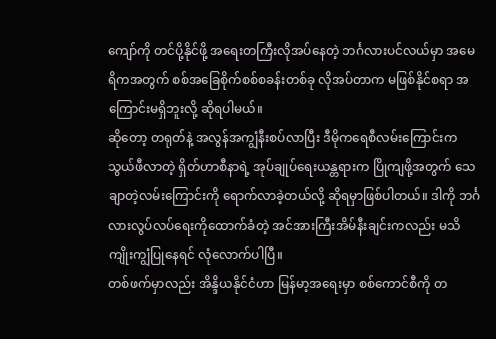ကျော်ကို တင်ပို့နိုင်ဖို့ အရေးတကြီးလိုအပ်နေတဲ့ ဘင်္ဂလားပင်လယ်မှာ အမေရိကအတွက် စစ်အခြေစိုက်စစ်စခန်းတစ်ခု လိုအပ်တာက မဖြစ်နိုင်စရာ အကြောင်းမရှိဘူးလို့ ဆိုရပါမယ်။
ဆိုတော့ တရုတ်နဲ့ အလွန်အကျွံနီးစပ်လာပြီး ဒီမိုကရေစီလမ်းကြောင်းက သွယ်ဖီလာတဲ့ ရှိတ်ဟာစီနာရဲ့ အုပ်ချုပ်ရေးယန္တရားက ပြိုကျဖို့အတွက် သေချာတဲ့လမ်းကြောင်းကို ရောက်လာခဲ့တယ်လို့ ဆိုရမှာဖြစ်ပါတယ်။ ဒါကို ဘင်္ဂလားလွပ်လပ်ရေးကိုထောက်ခံတဲ့ အင်အားကြီးအိမ်နီးချင်းကလည်း မသိကျိုးကျွံပြုနေရင် လုံလောက်ပါပြီ။
တစ်ဖက်မှာလည်း အိန္ဒိယနိုင်ငံဟာ မြန်မာ့အရေးမှာ စစ်ကောင်စီကို တ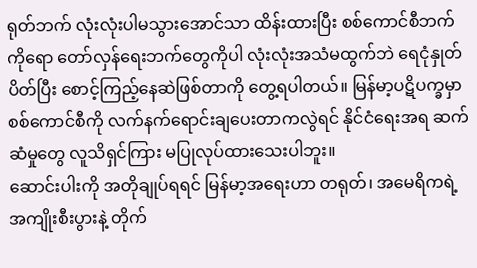ရုတ်ဘက် လုံးလုံးပါမသွားအောင်သာ ထိန်းထားပြီး စစ်ကောင်စီဘက်ကိုရော တော်လှန်ရေးဘက်တွေကိုပါ လုံးလုံးအသံမထွက်ဘဲ ရေငုံနှုတ်ပိတ်ပြီး စောင့်ကြည့်နေဆဲဖြစ်တာကို တွေ့ရပါတယ်။ မြန်မာ့ပဋိပက္ခမှာ စစ်ကောင်စီကို လက်နက်ရောင်းချပေးတာကလွဲရင် နိုင်ငံရေးအရ ဆက်ဆံမှုတွေ လူသိရှင်ကြား မပြုလုပ်ထားသေးပါဘူး။
ဆောင်းပါးကို အတိုချုပ်ရရင် မြန်မာ့အရေးဟာ တရုတ်၊ အမေရိကရဲ့ အကျိုးစီးပွားနဲ့ တိုက်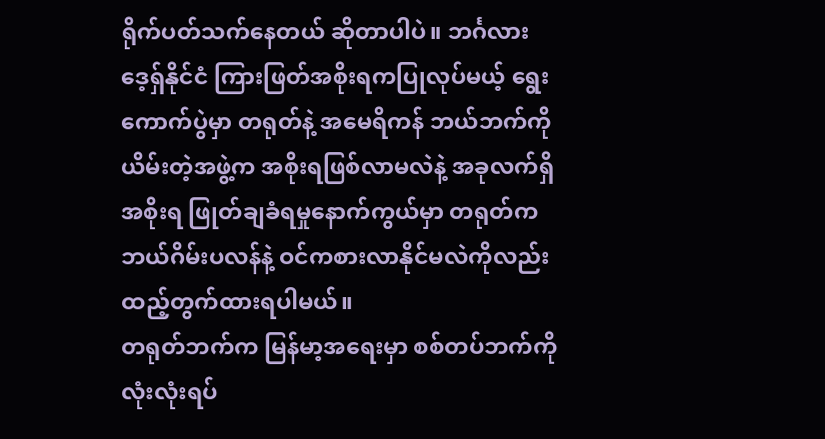ရိုက်ပတ်သက်နေတယ် ဆိုတာပါပဲ။ ဘင်္ဂလားဒေ့ရှ်နိုင်ငံ ကြားဖြတ်အစိုးရကပြုလုပ်မယ့် ရွေးကောက်ပွဲမှာ တရုတ်နဲ့ အမေရိကန် ဘယ်ဘက်ကိုယိမ်းတဲ့အဖွဲ့က အစိုးရဖြစ်လာမလဲနဲ့ အခုလက်ရှိအစိုးရ ဖြုတ်ချခံရမှုနောက်ကွယ်မှာ တရုတ်က ဘယ်ဂိမ်းပလန်နဲ့ ဝင်ကစားလာနိုင်မလဲကိုလည်း ထည့်တွက်ထားရပါမယ်။
တရုတ်ဘက်က မြန်မာ့အရေးမှာ စစ်တပ်ဘက်ကို လုံးလုံးရပ်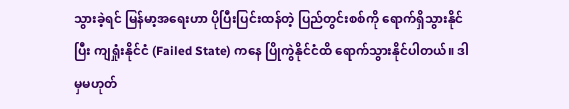သွားခဲ့ရင် မြန်မာ့အရေးဟာ ပိုပြီးပြင်းထန်တဲ့ ပြည်တွင်းစစ်ကို ရောက်ရှိသွားနိုင်ပြီး ကျရှုံးနိုင်ငံ (Failed State) ကနေ ပြိုကွဲနိုင်ငံထိ ရောက်သွားနိုင်ပါတယ်။ ဒါမှမဟုတ်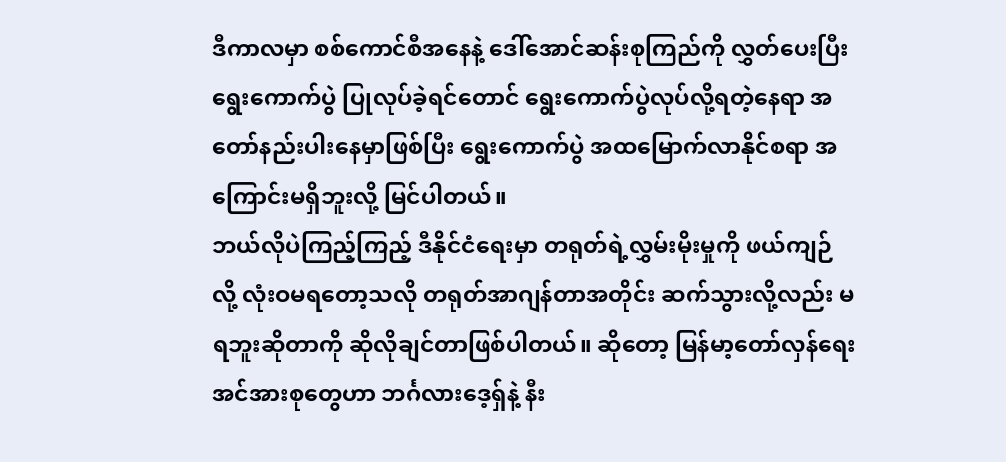ဒီကာလမှာ စစ်ကောင်စီအနေနဲ့ ဒေါ်အောင်ဆန်းစုကြည်ကို လွှတ်ပေးပြီး ရွေးကောက်ပွဲ ပြုလုပ်ခဲ့ရင်တောင် ရွေးကောက်ပွဲလုပ်လို့ရတဲ့နေရာ အတော်နည်းပါးနေမှာဖြစ်ပြီး ရွေးကောက်ပွဲ အထမြောက်လာနိုင်စရာ အကြောင်းမရှိဘူးလို့ မြင်ပါတယ်။
ဘယ်လိုပဲကြည့်ကြည့် ဒီနိုင်ငံရေးမှာ တရုတ်ရဲ့လွှမ်းမိုးမှုကို ဖယ်ကျဉ်လို့ လုံးဝမရတော့သလို တရုတ်အာဂျန်တာအတိုင်း ဆက်သွားလို့လည်း မရဘူးဆိုတာကို ဆိုလိုချင်တာဖြစ်ပါတယ်။ ဆိုတော့ မြန်မာ့တော်လှန်ရေး အင်အားစုတွေဟာ ဘင်္ဂလားဒေ့ရှ်နဲ့ နီး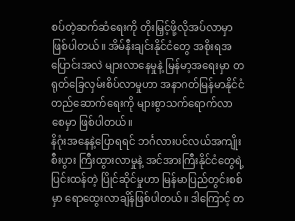စပ်တဲ့ဆက်ဆံရေးကို တိုးမြှင့်ဖို့လိုအပ်လာမှာ ဖြစ်ပါတယ်။ အိမ်နီးချင်းနိုင်ငံတွေ အစိုးရအပြောင်းအလဲ များလာနေမှုနဲ့ မြန်မာ့အရေးမှာ တရုတ်ခြေလှမ်းစိပ်လာမှုဟာ အနာဂတ်မြန်မာနိုင်ငံ တည်ဆောက်ရေးကို များစွာသက်ရောက်လာစေမှာ ဖြစ်ပါတယ်။
နိဂုံးအနေနဲ့ပြောရရင် ဘင်္ဂလားပင်လယ်အကျိုးစီးပွား ကြီးထွားလာမှုနဲ့ အင်အားကြီးနိုင်ငံတွေရဲ့ ပြင်းထန်တဲ့ ပြိုင်ဆိုင်မှုဟာ မြန်မာပြည်တွင်းစစ်မှာ ရောထွေးလာချိန်ဖြစ်ပါတယ်။ ဒါကြောင့် တ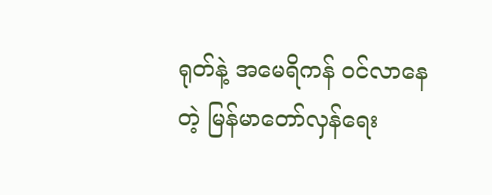ရုတ်နဲ့ အမေရိကန် ဝင်လာနေတဲ့ မြန်မာတော်လှန်ရေး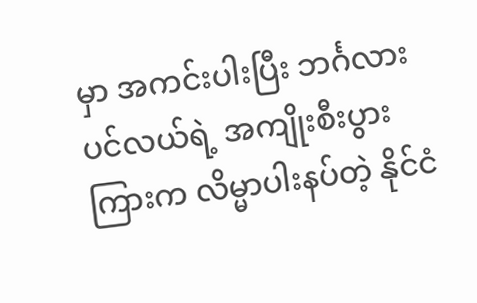မှာ အကင်းပါးပြီး ဘင်္ဂလားပင်လယ်ရဲ့ အကျိုးစီးပွားကြားက လိမ္မာပါးနပ်တဲ့ နိုင်ငံ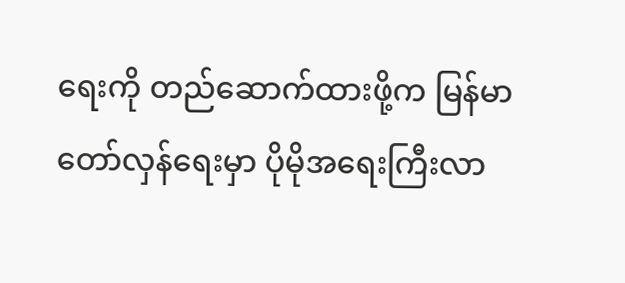ရေးကို တည်ဆောက်ထားဖို့က မြန်မာတော်လှန်ရေးမှာ ပိုမိုအရေးကြီးလာ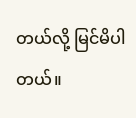တယ်လို့ မြင်မိပါတယ်။